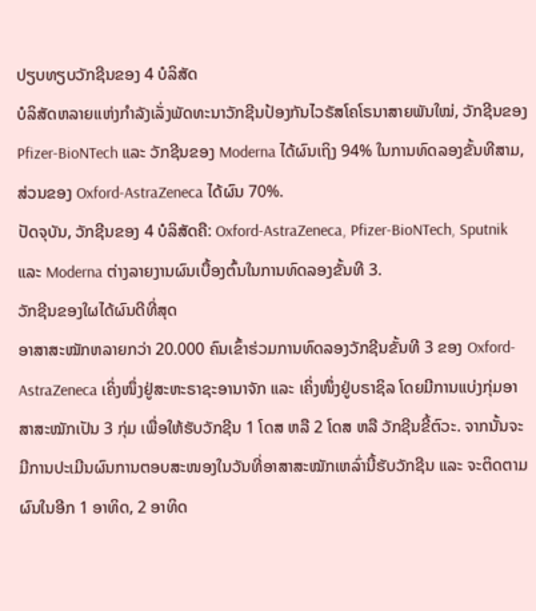ປຽບທຽບວັກຊີນຂອງ 4 ບໍລິສັດ
ບໍລິສັດຫລາຍແຫ່ງກຳລັງເລັ່ງພັດທະນາວັກຊີນປ້ອງກັນໄວຣັສໂຄໂຣນາສາຍພັນໃໝ່, ວັກຊີນຂອງ Pfizer-BioNTech ແລະ ວັກຊີນຂອງ Moderna ໄດ້ຜົນເຖິງ 94% ໃນການທົດລອງຂັ້ນທີສາມ, ສ່ວນຂອງ Oxford-AstraZeneca ໄດ້ຜົນ 70%.
ປັດຈຸບັນ, ວັກຊີນຂອງ 4 ບໍລິສັດຄື: Oxford-AstraZeneca, Pfizer-BioNTech, Sputnik ແລະ Moderna ຕ່າງລາຍງານຜົນເບື້ອງຕົ້ນໃນການທົດລອງຂັ້ນທີ 3.
ວັກຊີນຂອງໃຜໄດ້ຜົນດີທີ່ສຸດ
ອາສາສະໝັກຫລາຍກວ່າ 20.000 ຄົນເຂົ້າຮ່ວມການທົດລອງວັກຊີນຂັ້ນທີ 3 ຂອງ Oxford-AstraZeneca ເຄິ່ງໜຶ່ງຢູ່ສະຫະຣາຊະອານາຈັກ ແລະ ເຄິ່ງໜຶ່ງຢູ່ບຣາຊິລ ໂດຍມີການແບ່ງກຸ່ມອາສາສະໝັກເປັນ 3 ກຸ່ມ ເພື່ອໃຫ້ຮັບວັກຊີນ 1 ໂດສ ຫລື 2 ໂດສ ຫລື ວັກຊີນຂີ້ຕົວະ. ຈາກນັ້ນຈະມີການປະເມີນຜົນການຕອບສະໜອງໃນວັນທີ່ອາສາສະໝັກເຫລົ່ານີ້ຮັບວັກຊີນ ແລະ ຈະຕິດຕາມຜົນໃນອີກ 1 ອາທິດ, 2 ອາທິດ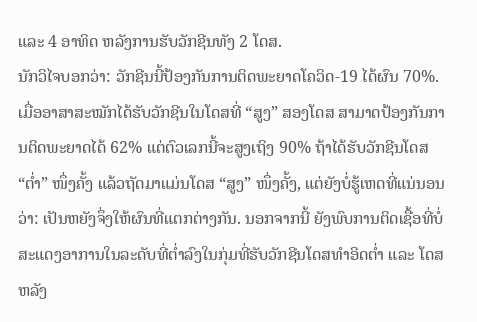ແລະ 4 ອາທິດ ຫລັງການຮັບວັກຊີນທັງ 2 ໂດສ.
ນັກວິໄຈບອກວ່າ: ວັກຊີນນີ້ປ້ອງກັນການຕິດພະຍາດໂຄວິດ-19 ໄດ້ຜົນ 70%.
ເມື່ອອາສາສະໝັກໄດ້ຮັບວັກຊີນໃນໂດສທີ່ “ສູງ” ສອງໂດສ ສາມາດປ້ອງກັນການຕິດພະຍາດໄດ້ 62% ແຕ່ຕົວເລກນີ້ຈະສູງເຖິງ 90% ຖ້າໄດ້ຮັບວັກຊີນໂດສ “ຕໍ່າ” ໜຶ່ງຄັ້ງ ແລ້ວຖັດມາແມ່ນໂດສ “ສູງ” ໜຶ່ງຄັ້ງ, ແຕ່ຍັງບໍ່ຮູ້ເຫດທີ່ແນ່ນອນວ່າ: ເປັນຫຍັງຈຶ່ງໃຫ້ຜົນທີ່ແຕກຕ່າງກັນ. ນອກຈາກນີ້ ຍັງພົບການຕິດເຊື້ອທີ່ບໍ່ສະແດງອາການໃນລະດັບທີ່ຕໍ່າລົງໃນກຸ່ມທີ່ຮັບວັກຊີນໂດສທຳອິດຕໍ່າ ແລະ ໂດສຫລັງ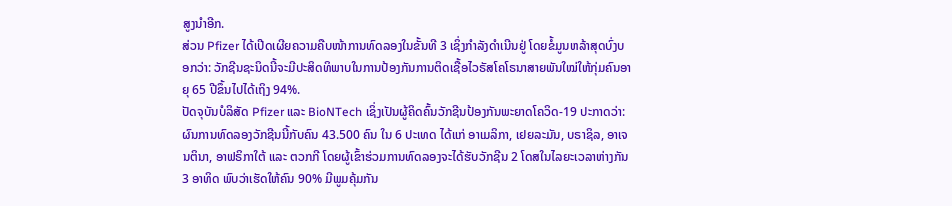ສູງນຳອີກ.
ສ່ວນ Pfizer ໄດ້ເປີດເຜີຍຄວາມຄືບໜ້າການທົດລອງໃນຂັ້ນທີ 3 ເຊິ່ງກຳລັງດຳເນີນຢູ່ ໂດຍຂໍ້ມູນຫລ້າສຸດບົ່ງບອກວ່າ: ວັກຊີນຊະນິດນີ້ຈະມີປະສິດທິພາບໃນການປ້ອງກັນການຕິດເຊື້ອໄວຣັສໂຄໂຣນາສາຍພັນໃໝ່ໃຫ້ກຸ່ມຄົນອາຍຸ 65 ປີຂຶ້ນໄປໄດ້ເຖິງ 94%.
ປັດຈຸບັນບໍລິສັດ Pfizer ແລະ BioNTech ເຊິ່ງເປັນຜູ້ຄິດຄົ້ນວັກຊີນປ້ອງກັນພະຍາດໂຄວິດ-19 ປະກາດວ່າ: ຜົນການທົດລອງວັກຊີນນີ້ກັບຄົນ 43.500 ຄົນ ໃນ 6 ປະເທດ ໄດ້ແກ່ ອາເມລິກາ, ເຢຍລະມັນ, ບຣາຊິລ, ອາເຈນຕິນາ, ອາຟຣິກາໃຕ້ ແລະ ຕວກກີ ໂດຍຜູ້ເຂົ້າຮ່ວມການທົດລອງຈະໄດ້ຮັບວັກຊີນ 2 ໂດສໃນໄລຍະເວລາຫ່າງກັນ 3 ອາທິດ ພົບວ່າເຮັດໃຫ້ຄົນ 90% ມີພູມຄຸ້ມກັນ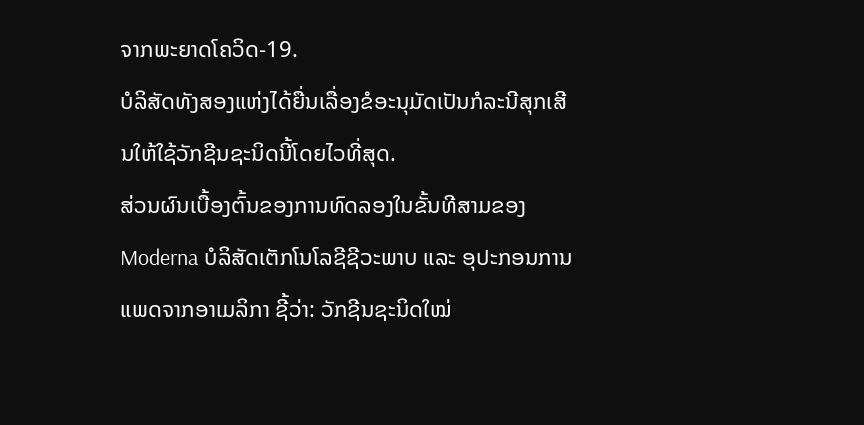ຈາກພະຍາດໂຄວິດ-19.
ບໍລິສັດທັງສອງແຫ່ງໄດ້ຍື່ນເລື່ອງຂໍອະນຸມັດເປັນກໍລະນີສຸກເສີນໃຫ້ໃຊ້ວັກຊີນຊະນິດນີ້ໂດຍໄວທີ່ສຸດ.
ສ່ວນຜົນເບື້ອງຕົ້ນຂອງການທົດລອງໃນຂັ້ນທີສາມຂອງ Moderna ບໍລິສັດເຕັກໂນໂລຊີຊີວະພາບ ແລະ ອຸປະກອນການແພດຈາກອາເມລິກາ ຊີ້ວ່າ: ວັກຊີນຊະນິດໃໝ່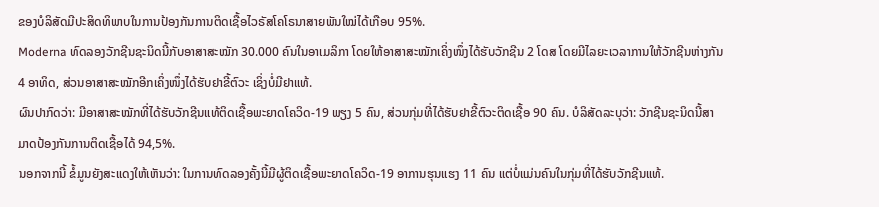ຂອງບໍລິສັດມີປະສິດທິພາບໃນການປ້ອງກັນການຕິດເຊື້ອໄວຣັສໂຄໂຣນາສາຍພັນໃໝ່ໄດ້ເກືອບ 95%.
Moderna ທົດລອງວັກຊີນຊະນິດນີ້ກັບອາສາສະໝັກ 30.000 ຄົນໃນອາເມລິກາ ໂດຍໃຫ້ອາສາສະໝັກເຄິ່ງໜຶ່ງໄດ້ຮັບວັກຊີນ 2 ໂດສ ໂດຍມີໄລຍະເວລາການໃຫ້ວັກຊີນຫ່າງກັນ 4 ອາທິດ, ສ່ວນອາສາສະໝັກອີກເຄິ່ງໜຶ່ງໄດ້ຮັບຢາຂີ້ຕົວະ ເຊິ່ງບໍ່ມີຢາແທ້.
ຜົນປາກົດວ່າ: ມີອາສາສະໝັກທີ່ໄດ້ຮັບວັກຊີນແທ້ຕິດເຊື້ອພະຍາດໂຄວິດ-19 ພຽງ 5 ຄົນ, ສ່ວນກຸ່ມທີ່ໄດ້ຮັບຢາຂີ້ຕົວະຕິດເຊື້ອ 90 ຄົນ. ບໍລິສັດລະບຸວ່າ: ວັກຊີນຊະນິດນີ້ສາມາດປ້ອງກັນການຕິດເຊື້ອໄດ້ 94,5%.
ນອກຈາກນີ້ ຂໍ້ມູນຍັງສະແດງໃຫ້ເຫັນວ່າ: ໃນການທົດລອງຄັ້ງນີ້ມີຜູ້ຕິດເຊື້ອພະຍາດໂຄວິດ-19 ອາການຮຸນແຮງ 11 ຄົນ ແຕ່ບໍ່ແມ່ນຄົນໃນກຸ່ມທີ່ໄດ້ຮັບວັກຊີນແທ້.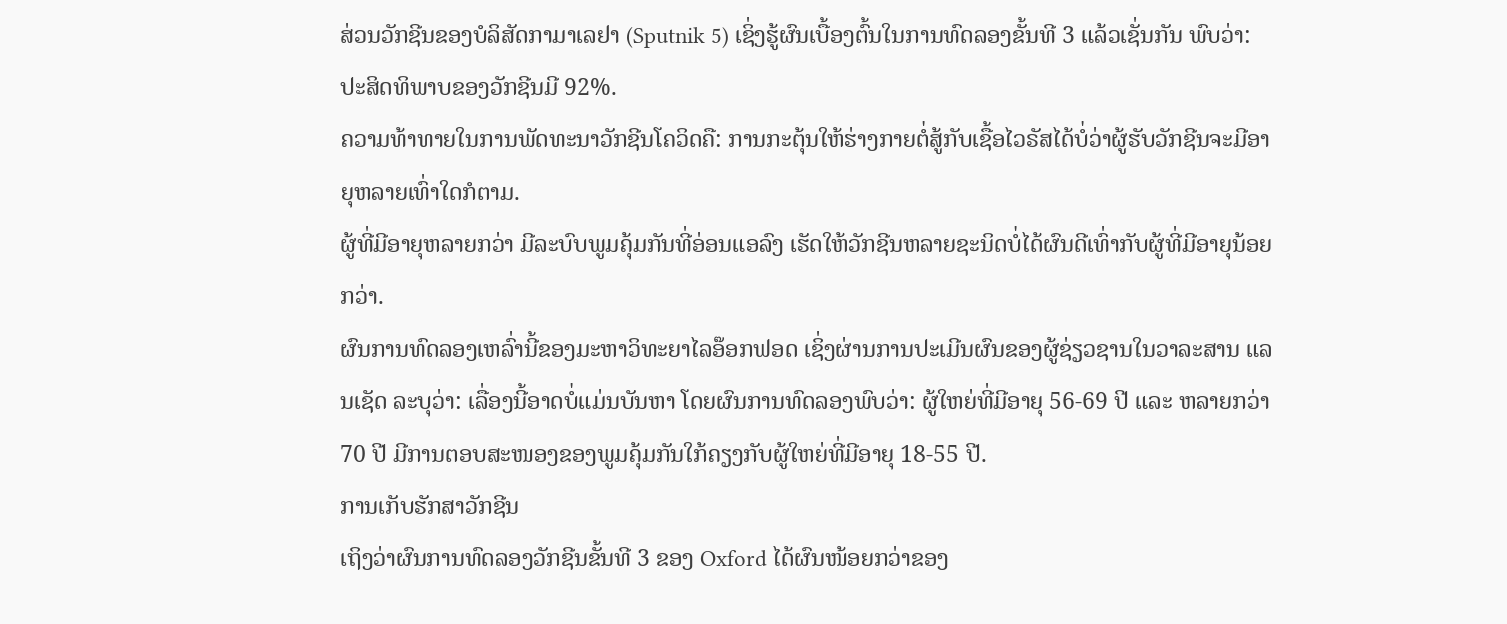ສ່ວນວັກຊີນຂອງບໍລິສັດກາມາເລຢາ (Sputnik 5) ເຊິ່ງຮູ້ຜົນເບື້ອງຕົ້ນໃນການທົດລອງຂັ້ນທີ 3 ແລ້ວເຊັ່ນກັນ ພົບວ່າ: ປະສິດທິພາບຂອງວັກຊີນມີ 92%.
ຄວາມທ້າທາຍໃນການພັດທະນາວັກຊີນໂຄວິດຄື: ການກະຕຸ້ນໃຫ້ຮ່າງກາຍຕໍ່ສູ້ກັບເຊື້ອໄວຣັສໄດ້ບໍ່ວ່າຜູ້ຮັບວັກຊີນຈະມີອາຍຸຫລາຍເທົ່າໃດກໍຕາມ.
ຜູ້ທີ່ມີອາຍຸຫລາຍກວ່າ ມີລະບົບພູມຄຸ້ມກັນທີ່ອ່ອນແອລົງ ເຮັດໃຫ້ວັກຊີນຫລາຍຊະນິດບໍ່ໄດ້ຜົນດີເທົ່າກັບຜູ້ທີ່ມີອາຍຸນ້ອຍກວ່າ.
ຜົນການທົດລອງເຫລົ່ານີ້ຂອງມະຫາວິທະຍາໄລອ໊ອກຟອດ ເຊິ່ງຜ່ານການປະເມີນຜົນຂອງຜູ້ຊ່ຽວຊານໃນວາລະສານ ແລນເຊັດ ລະບຸວ່າ: ເລື່ອງນີ້ອາດບໍ່ແມ່ນບັນຫາ ໂດຍຜົນການທົດລອງພົບວ່າ: ຜູ້ໃຫຍ່ທີ່ມີອາຍຸ 56-69 ປີ ແລະ ຫລາຍກວ່າ 70 ປີ ມີການຕອບສະໜອງຂອງພູມຄຸ້ມກັນໃກ້ຄຽງກັບຜູ້ໃຫຍ່ທີ່ມີອາຍຸ 18-55 ປີ.
ການເກັບຮັກສາວັກຊີນ
ເຖິງວ່າຜົນການທົດລອງວັກຊີນຂັ້ນທີ 3 ຂອງ Oxford ໄດ້ຜົນໜ້ອຍກວ່າຂອງ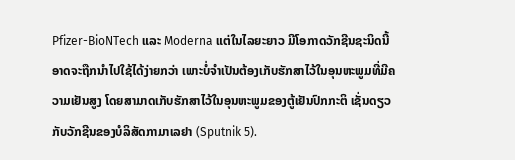Pfizer-BioNTech ແລະ Moderna ແຕ່ໃນໄລຍະຍາວ ມີໂອກາດວັກຊີນຊະນິດນີ້ອາດຈະຖືກນຳໄປໃຊ້ໄດ້ງ່າຍກວ່າ ເພາະບໍ່ຈຳເປັນຕ້ອງເກັບຮັກສາໄວ້ໃນອຸນຫະພູມທີ່ມີຄວາມເຢັນສູງ ໂດຍສາມາດເກັບຮັກສາໄວ້ໃນອຸນຫະພູມຂອງຕູ້ເຢັນປົກກະຕິ ເຊັ່ນດຽວກັບວັກຊີນຂອງບໍລິສັດກາມາເລຢາ (Sputnik 5).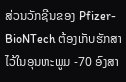ສ່ວນວັກຊີນຂອງ Pfizer-BioNTech ຕ້ອງເກັບຮັກສາໄວ້ໃນອຸນຫະພູມ -70 ອົງສາ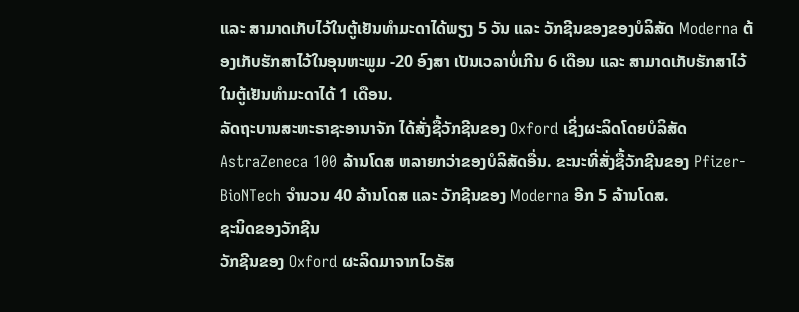ແລະ ສາມາດເກັບໄວ້ໃນຕູ້ເຢັນທຳມະດາໄດ້ພຽງ 5 ວັນ ແລະ ວັກຊີນຂອງຂອງບໍລິສັດ Moderna ຕ້ອງເກັບຮັກສາໄວ້ໃນອຸນຫະພູມ -20 ອົງສາ ເປັນເວລາບໍ່ເກີນ 6 ເດືອນ ແລະ ສາມາດເກັບຮັກສາໄວ້ໃນຕູ້ເຢັນທຳມະດາໄດ້ 1 ເດືອນ.
ລັດຖະບານສະຫະຣາຊະອານາຈັກ ໄດ້ສັ່ງຊື້ວັກຊີນຂອງ Oxford ເຊິ່ງຜະລິດໂດຍບໍລິສັດ AstraZeneca 100 ລ້ານໂດສ ຫລາຍກວ່າຂອງບໍລິສັດອື່ນ. ຂະນະທີ່ສັ່ງຊື້ວັກຊີນຂອງ Pfizer-BioNTech ຈຳນວນ 40 ລ້ານໂດສ ແລະ ວັກຊີນຂອງ Moderna ອີກ 5 ລ້ານໂດສ.
ຊະນິດຂອງວັກຊີນ
ວັກຊີນຂອງ Oxford ຜະລິດມາຈາກໄວຣັສ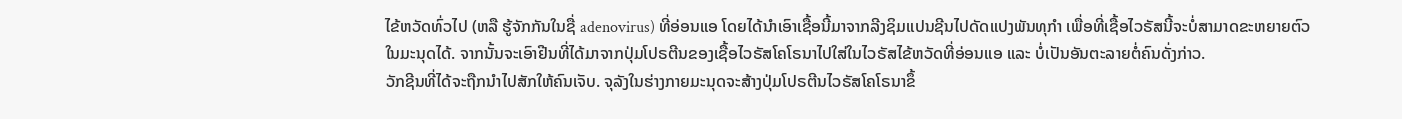ໄຂ້ຫວັດທົ່ວໄປ (ຫລື ຮູ້ຈັກກັນໃນຊື່ adenovirus) ທີ່ອ່ອນແອ ໂດຍໄດ້ນຳເອົາເຊື້ອນີ້ມາຈາກລີງຊິມແປນຊີນໄປດັດແປງພັນທຸກຳ ເພື່ອທີ່ເຊື້ອໄວຣັສນີ້ຈະບໍ່ສາມາດຂະຫຍາຍຕົວໃນມະນຸດໄດ້. ຈາກນັ້ນຈະເອົາຢີນທີ່ໄດ້ມາຈາກປຸ່ມໂປຣຕີນຂອງເຊື້ອໄວຣັສໂຄໂຣນາໄປໃສ່ໃນໄວຣັສໄຂ້ຫວັດທີ່ອ່ອນແອ ແລະ ບໍ່ເປັນອັນຕະລາຍຕໍ່ຄົນດັ່ງກ່າວ.
ວັກຊີນທີ່ໄດ້ຈະຖືກນຳໄປສັກໃຫ້ຄົນເຈັບ. ຈຸລັງໃນຮ່າງກາຍມະນຸດຈະສ້າງປຸ່ມໂປຣຕີນໄວຣັສໂຄໂຣນາຂຶ້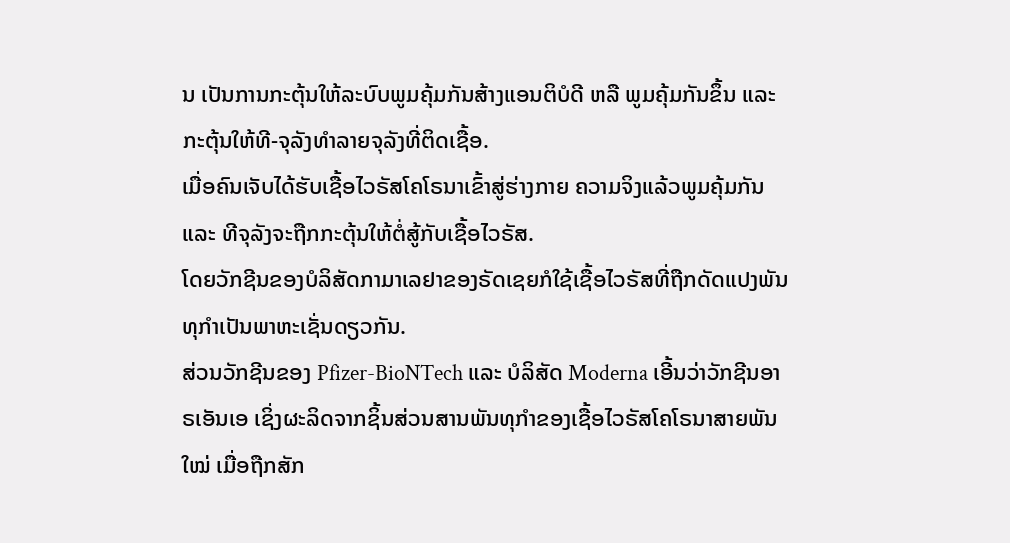ນ ເປັນການກະຕຸ້ນໃຫ້ລະບົບພູມຄຸ້ມກັນສ້າງແອນຕິບໍດີ ຫລື ພູມຄຸ້ມກັນຂຶ້ນ ແລະ ກະຕຸ້ນໃຫ້ທີ-ຈຸລັງທຳລາຍຈຸລັງທີ່ຕິດເຊື້ອ.
ເມື່ອຄົນເຈັບໄດ້ຮັບເຊື້ອໄວຣັສໂຄໂຣນາເຂົ້າສູ່ຮ່າງກາຍ ຄວາມຈິງແລ້ວພູມຄຸ້ມກັນ ແລະ ທີຈຸລັງຈະຖືກກະຕຸ້ນໃຫ້ຕໍ່ສູ້ກັບເຊື້ອໄວຣັສ.
ໂດຍວັກຊີນຂອງບໍລິສັດກາມາເລຢາຂອງຣັດເຊຍກໍໃຊ້ເຊື້ອໄວຣັສທີ່ຖືກດັດແປງພັນທຸກຳເປັນພາຫະເຊັ່ນດຽວກັນ.
ສ່ວນວັກຊີນຂອງ Pfizer-BioNTech ແລະ ບໍລິສັດ Moderna ເອີ້ນວ່າວັກຊີນອາຣເອັນເອ ເຊິ່ງຜະລິດຈາກຊິ້ນສ່ວນສານພັນທຸກຳຂອງເຊື້ອໄວຣັສໂຄໂຣນາສາຍພັນໃໝ່ ເມື່ອຖືກສັກ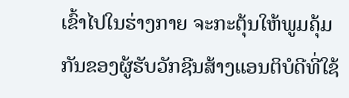ເຂົ້າໄປໃນຮ່າງກາຍ ຈະກະຕຸ້ນໃຫ້ພູມຄຸ້ມກັນຂອງຜູ້ຮັບວັກຊີນສ້າງແອນຕິບໍດີທີ່ໃຊ້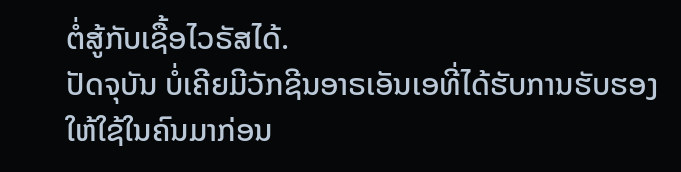ຕໍ່ສູ້ກັບເຊື້ອໄວຣັສໄດ້.
ປັດຈຸບັນ ບໍ່ເຄີຍມີວັກຊີນອາຣເອັນເອທີ່ໄດ້ຮັບການຮັບຮອງໃຫ້ໃຊ້ໃນຄົນມາກ່ອນ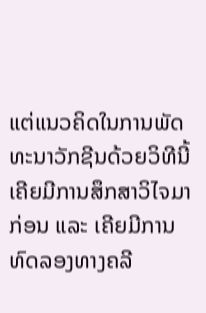ແຕ່ແນວຄິດໃນການພັດທະນາວັກຊີນດ້ວຍວິທີນີ້ເຄີຍມີການສຶກສາວິໄຈມາກ່ອນ ແລະ ເຄີຍມີການທົດລອງທາງຄລີ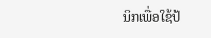ນິກເພື່ອໃຊ້ປ້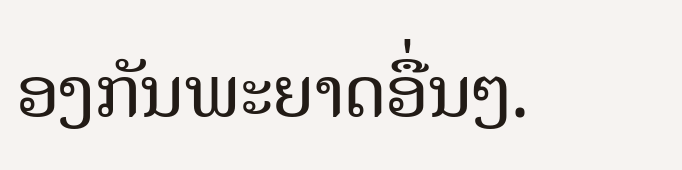ອງກັນພະຍາດອື່ນໆ.